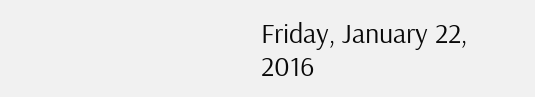Friday, January 22, 2016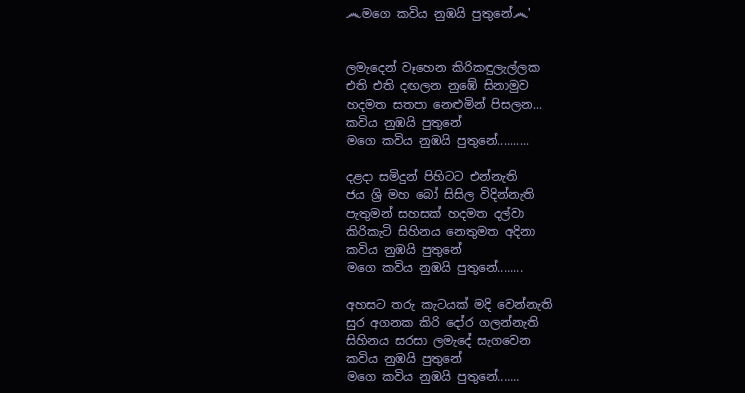෴මගෙ කවිය නුඹයි පුතුනේ෴'


ලමැදෙන් වෑහෙන කිරිකඳුලැල්ලක
එති එති දඟලන නුඹේ සිනාමුව
හදමත සතපා නෙළුමින් පිසලන...
කවිය නුඹයි පුතුනේ
මගෙ කවිය නුඹයි පුතුනේ..........

දළදා සමිදුන් පිහිටට එන්නැති
ජය ශ්‍රි මහ බෝ සිසිල විදින්නැති
පැතුමන් සහසක් හදමත දල්වා
කිරිකැටි සිහිනය නෙතුමත අදිනා
කවිය නුඹයි පුතුනේ
මගෙ කවිය නුඹයි පුතුනේ........

අහසට තරු කැටයක් මදි වෙන්නැති
සුර අගනක කිරි දෝර ගලන්නැති
සිහිනය සරසා ලමැදේ සැගවෙන
කවිය නුඹයි පුතුනේ
මගෙ කවිය නුඹයි පුතුනේ.......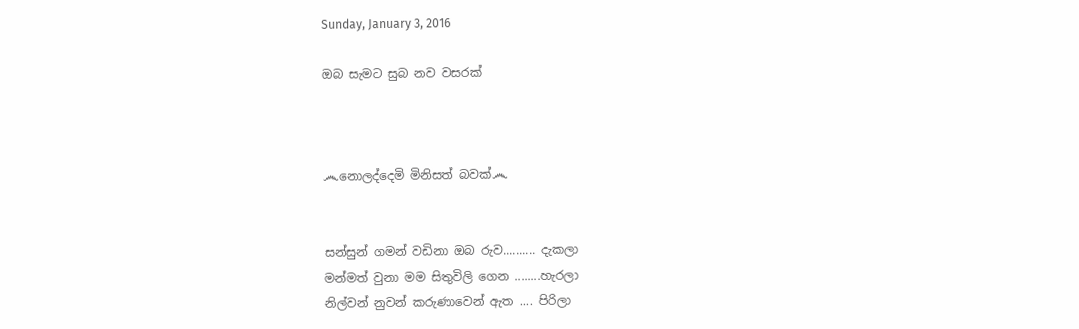Sunday, January 3, 2016

ඔබ සැමට සුබ නව වසරක්



෴නොලද්දෙමි මිනිසත් බවක්෴


සන්සුන් ගමන් වඩිනා ඔබ රුව.......... දැකලා
මන්මත් වුනා මම සිතුවිලි ගෙන ........හැරලා
නිල්වන් නුවන් කරුණාවෙන් ඇත .... පිරිලා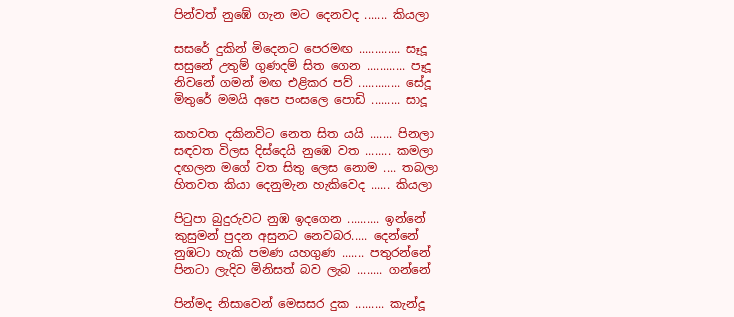පින්වත් නුඹේ ගැන මට දෙනවද ....... කියලා

සසරේ දුකින් මිදෙනට පෙරමඟ ............. සෑදූ
සසුනේ උතුම් ගුණදම් සිත ගෙන ............ පෑදූ
නිවනේ ගමන් මඟ එළිකර පව් ............. සේදූ
මිතුරේ මමයි අපෙ පංසලෙ පොඩි ......... සාදූ

කහවත දකිනවිට නෙත සිත යයි ....... පිනලා
සඳවත විලස දිස්දෙයි නුඹෙ වත ........ කමලා
දඟලන මගේ වත සිතු ලෙස නොම .... තබලා
හිතවත කියා දෙනුමැන හැකිවෙද ...... කියලා

පිටුපා බුදුරුවට නුඹ ඉදගෙන .......... ඉන්නේ
කුසුමන් පුදන අසුනට නෙවබර..... දෙන්නේ
නුඹටා හැකි පමණ යහගුණ ....... පතුරන්නේ
පිනටා ලැදිව මිනිසත් බව ලැබ ........ ගන්නේ

පින්මද නිසාවෙන් මෙසසර දුක ......... කැන්දූ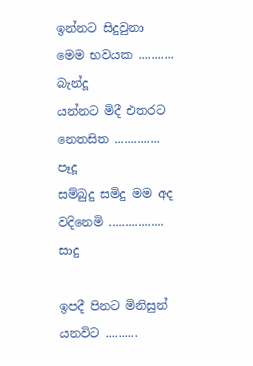ඉන්නට සිදුවුනා මෙම භවයක ........... බැන්දූ
යන්නට මිදී එතරට නෙතසිත .............. පෑදූ
සම්බුදු සමිදු මම අද වදිනෙමි ................. සාදු

ඉපදී පිනට මිනිසුන් යනවිට ..........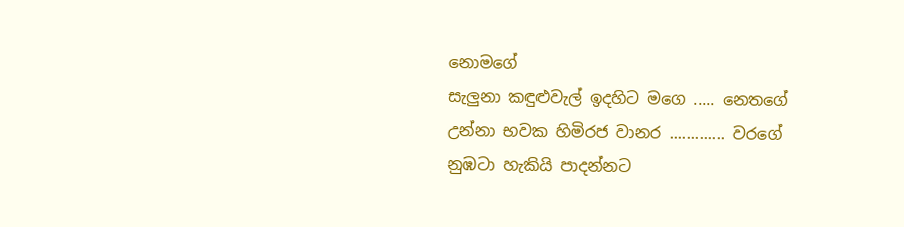නොමගේ
සැලුනා කඳුළුවැල් ඉදහිට මගෙ ..... නෙතගේ
උන්නා භවක හිමිරජ වානර ............. වරගේ
නුඹටා හැකියි පාදන්නට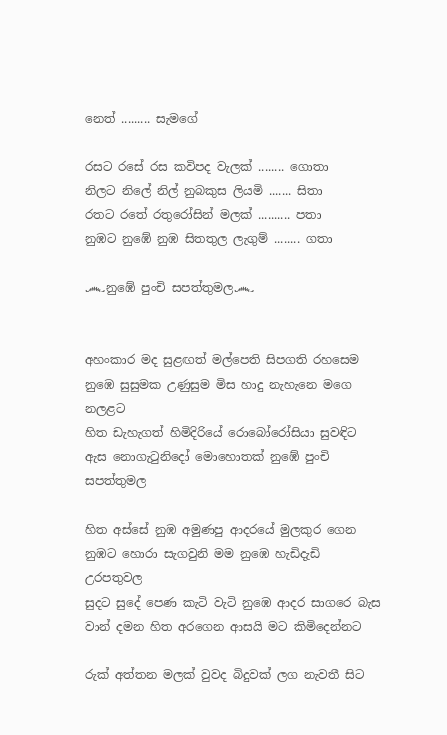නෙත් ......... සැමගේ

රසට රසේ රස කවිපද වැලක් ........ ගොතා
නිලට නිලේ නිල් නුබකුස ලියමි ....... සිතා
රතට රතේ රතුරෝසින් මලක් .......... පතා
නුඹට නුඹේ නුඹ සිතතුල ලැගුම් ........ ගතා

෴නුඹේ පුංචි සපත්තුමල෴


අහංකාර මද සුළඟත් මල්පෙති සිපගති රහසෙම
නුඹෙ සුසුමක උණුසුම මිස හාදු නැහැනෙ මගෙ නලළට
හිත ඩැහැගත් හිමිදිරියේ රොබෝරෝසියා සුවඳිට
ඇස නොගැටුනිදෝ මොහොතක් නුඹේ පුංචි සපත්තුමල

හිත අස්සේ නුඹ අමුණපු ආදරයේ මුලකුර ගෙන
නුඹට හොරා සැගවුනි මම නුඹෙ හැඩිදැඩි උරපතුවල
සුදට සුදේ පෙණ කැටි වැටි නුඹෙ ආදර සාගරෙ බැස
වාන් දමන හිත අරගෙන ආසයි මට කිමිදෙන්නට

රුක් අත්තන මලක් වුවද බිදුවක් ලග නැවතී සිට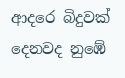ආදරෙ බිදුවක් දෙනවද නුඹේ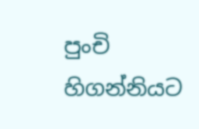පුංචි හිගන්නියට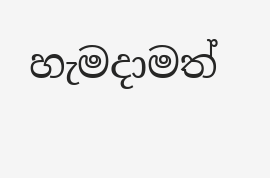හැමදාමත්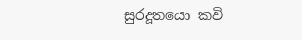සුරදූතයො කවි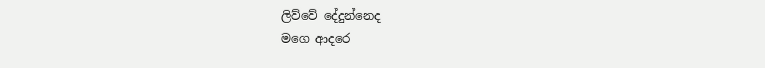ලිව්වේ දේදුන්නෙද
මගෙ ආදරෙ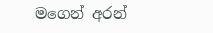මගෙන් අරන්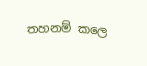තහනම් කලෙ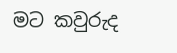මට කවුරුද